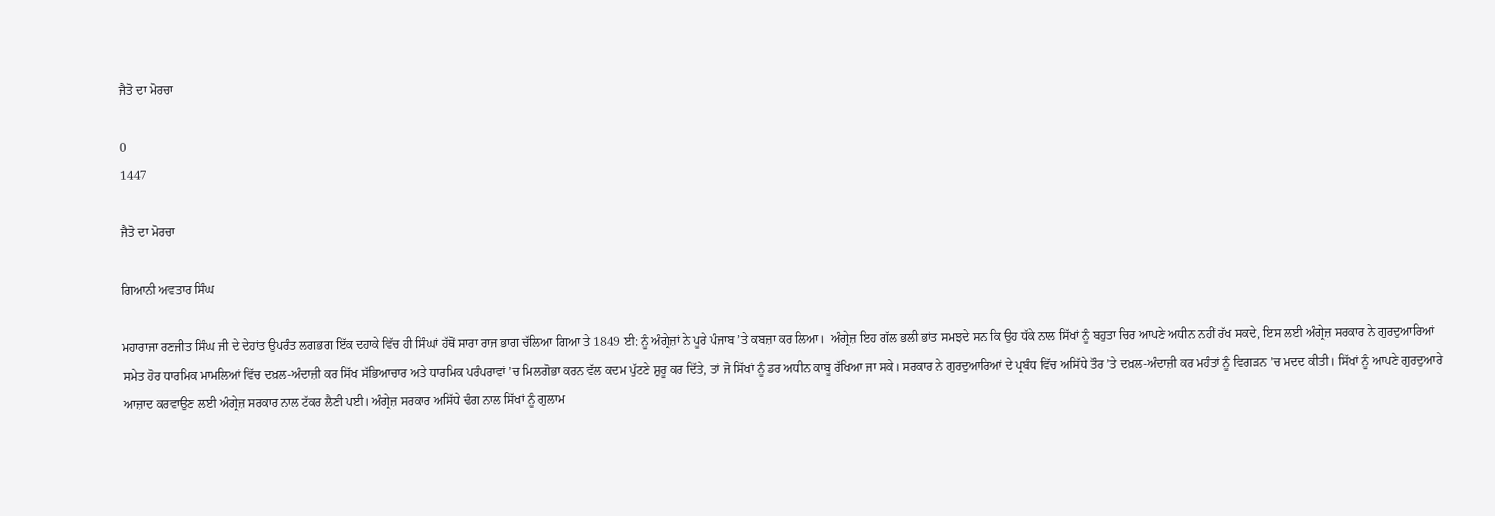ਜੈਤੋ ਦਾ ਮੋਰਚਾ

0
1447

ਜੈਤੋ ਦਾ ਮੋਰਚਾ

ਗਿਆਨੀ ਅਵਤਾਰ ਸਿੰਘ

ਮਹਾਰਾਜਾ ਰਣਜੀਤ ਸਿੰਘ ਜੀ ਦੇ ਦੇਹਾਂਤ ਉਪਰੰਤ ਲਗਭਗ ਇੱਕ ਦਹਾਕੇ ਵਿੱਚ ਹੀ ਸਿੰਘਾਂ ਹੱਥੋਂ ਸਾਰਾ ਰਾਜ ਭਾਗ ਚੱਲਿਆ ਗਿਆ ਤੇ 1849 ਈ: ਨੂੰ ਅੰਗ੍ਰੇਜ਼ਾਂ ਨੇ ਪੂਰੇ ਪੰਜਾਬ ’ਤੇ ਕਬਜ਼ਾ ਕਰ ਲਿਆ।  ਅੰਗ੍ਰੇਜ਼ ਇਹ ਗੱਲ ਭਲੀ ਭਾਂਤ ਸਮਝਦੇ ਸਨ ਕਿ ਉਹ ਧੱਕੇ ਨਾਲ ਸਿੱਖਾਂ ਨੂੰ ਬਹੁਤਾ ਚਿਰ ਆਪਣੇ ਅਧੀਨ ਨਹੀਂ ਰੱਖ ਸਕਦੇ, ਇਸ ਲਈ ਅੰਗ੍ਰੇਜ਼ ਸਰਕਾਰ ਨੇ ਗੁਰਦੁਆਰਿਆਂ ਸਮੇਤ ਹੋਰ ਧਾਰਮਿਕ ਮਾਮਲਿਆਂ ਵਿੱਚ ਦਖ਼ਲ-ਅੰਦਾਜ਼ੀ ਕਰ ਸਿੱਖ ਸੱਭਿਆਚਾਰ ਅਤੇ ਧਾਰਮਿਕ ਪਰੰਪਰਾਵਾਂ ’ਚ ਮਿਲਗੋਭਾ ਕਰਨ ਵੱਲ ਕਦਮ ਪੁੱਟਣੇ ਸ਼ੁਰੂ ਕਰ ਦਿੱਤੇ, ਤਾਂ ਜੋ ਸਿੱਖਾਂ ਨੂੰ ਡਰ ਅਧੀਨ ਕਾਬੂ ਰੱਖਿਆ ਜਾ ਸਕੇ। ਸਰਕਾਰ ਨੇ ਗੁਰਦੁਆਰਿਆਂ ਦੇ ਪ੍ਰਬੰਧ ਵਿੱਚ ਅਸਿੱਧੇ ਤੌਰ ’ਤੇ ਦਖ਼ਲ-ਅੰਦਾਜ਼ੀ ਕਰ ਮਹੰਤਾਂ ਨੂੰ ਵਿਗੜਨ ’ਚ ਮਦਦ ਕੀਤੀ। ਸਿੱਖਾਂ ਨੂੰ ਆਪਣੇ ਗੁਰਦੁਆਰੇ ਆਜ਼ਾਦ ਕਰਵਾਉਣ ਲਈ ਅੰਗ੍ਰੇਜ਼ ਸਰਕਾਰ ਨਾਲ ਟੱਕਰ ਲੈਣੀ ਪਈ। ਅੰਗ੍ਰੇਜ਼ ਸਰਕਾਰ ਅਸਿੱਧੇ ਢੰਗ ਨਾਲ ਸਿੱਖਾਂ ਨੂੰ ਗੁਲਾਮ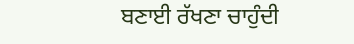ਬਣਾਈ ਰੱਖਣਾ ਚਾਹੁੰਦੀ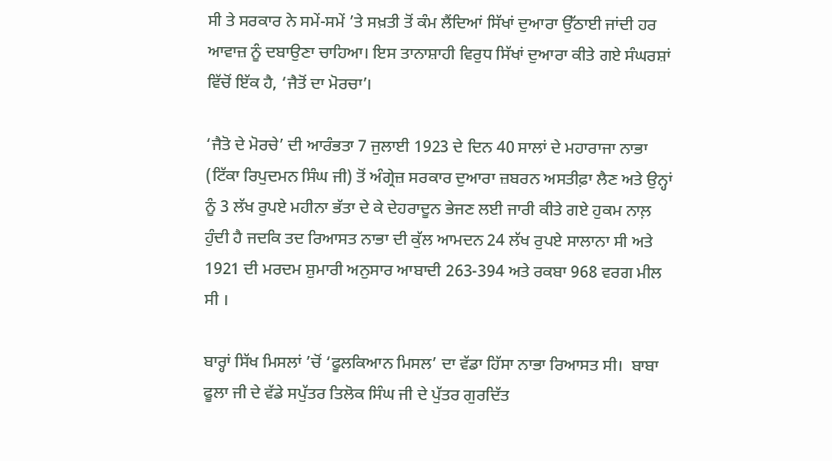ਸੀ ਤੇ ਸਰਕਾਰ ਨੇ ਸਮੇਂ-ਸਮੇਂ ’ਤੇ ਸਖ਼ਤੀ ਤੋਂ ਕੰਮ ਲੈਂਦਿਆਂ ਸਿੱਖਾਂ ਦੁਆਰਾ ਉੱਠਾਈ ਜਾਂਦੀ ਹਰ ਆਵਾਜ਼ ਨੂੰ ਦਬਾਉਣਾ ਚਾਹਿਆ। ਇਸ ਤਾਨਾਸ਼ਾਹੀ ਵਿਰੁਧ ਸਿੱਖਾਂ ਦੁਆਰਾ ਕੀਤੇ ਗਏ ਸੰਘਰਸ਼ਾਂ ਵਿੱਚੋਂ ਇੱਕ ਹੈ, ‘ਜੈਤੋਂ ਦਾ ਮੋਰਚਾ’।

‘ਜੈਤੋ ਦੇ ਮੋਰਚੇ’ ਦੀ ਆਰੰਭਤਾ 7 ਜੁਲਾਈ 1923 ਦੇ ਦਿਨ 40 ਸਾਲਾਂ ਦੇ ਮਹਾਰਾਜਾ ਨਾਭਾ (ਟਿੱਕਾ ਰਿਪੁਦਮਨ ਸਿੰਘ ਜੀ) ਤੋਂ ਅੰਗ੍ਰੇਜ਼ ਸਰਕਾਰ ਦੁਆਰਾ ਜ਼ਬਰਨ ਅਸਤੀਫ਼ਾ ਲੈਣ ਅਤੇ ਉਨ੍ਹਾਂ ਨੂੰ 3 ਲੱਖ ਰੁਪਏ ਮਹੀਨਾ ਭੱਤਾ ਦੇ ਕੇ ਦੇਹਰਾਦੂਨ ਭੇਜਣ ਲਈ ਜਾਰੀ ਕੀਤੇ ਗਏ ਹੁਕਮ ਨਾਲ਼ ਹੁੰਦੀ ਹੈ ਜਦਕਿ ਤਦ ਰਿਆਸਤ ਨਾਭਾ ਦੀ ਕੁੱਲ ਆਮਦਨ 24 ਲੱਖ ਰੁਪਏ ਸਾਲਾਨਾ ਸੀ ਅਤੇ 1921 ਦੀ ਮਰਦਮ ਸ਼ੁਮਾਰੀ ਅਨੁਸਾਰ ਆਬਾਦੀ 263-394 ਅਤੇ ਰਕਬਾ 968 ਵਰਗ ਮੀਲ ਸੀ ।

ਬਾਰ੍ਹਾਂ ਸਿੱਖ ਮਿਸਲਾਂ ’ਚੋਂ ‘ਫੂਲਕਿਆਨ ਮਿਸਲ’ ਦਾ ਵੱਡਾ ਹਿੱਸਾ ਨਾਭਾ ਰਿਆਸਤ ਸੀ।  ਬਾਬਾ ਫੂਲਾ ਜੀ ਦੇ ਵੱਡੇ ਸਪੁੱਤਰ ਤਿਲੋਕ ਸਿੰਘ ਜੀ ਦੇ ਪੁੱਤਰ ਗੁਰਦਿੱਤ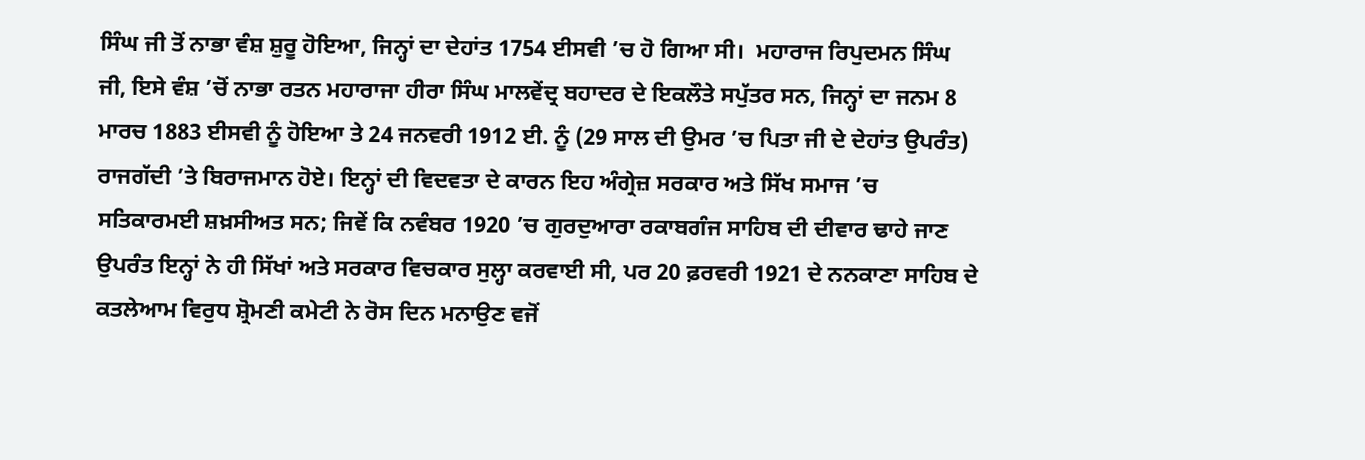ਸਿੰਘ ਜੀ ਤੋਂ ਨਾਭਾ ਵੰਸ਼ ਸ਼ੁਰੂ ਹੋਇਆ, ਜਿਨ੍ਹਾਂ ਦਾ ਦੇਹਾਂਤ 1754 ਈਸਵੀ ’ਚ ਹੋ ਗਿਆ ਸੀ।  ਮਹਾਰਾਜ ਰਿਪੁਦਮਨ ਸਿੰਘ ਜੀ, ਇਸੇ ਵੰਸ਼ ’ਚੋਂ ਨਾਭਾ ਰਤਨ ਮਹਾਰਾਜਾ ਹੀਰਾ ਸਿੰਘ ਮਾਲਵੇਂਦ੍ਰ ਬਹਾਦਰ ਦੇ ਇਕਲੌਤੇ ਸਪੁੱਤਰ ਸਨ, ਜਿਨ੍ਹਾਂ ਦਾ ਜਨਮ 8 ਮਾਰਚ 1883 ਈਸਵੀ ਨੂੰ ਹੋਇਆ ਤੇ 24 ਜਨਵਰੀ 1912 ਈ. ਨੂੰ (29 ਸਾਲ ਦੀ ਉਮਰ ’ਚ ਪਿਤਾ ਜੀ ਦੇ ਦੇਹਾਂਤ ਉਪਰੰਤ) ਰਾਜਗੱਦੀ ’ਤੇ ਬਿਰਾਜਮਾਨ ਹੋਏ। ਇਨ੍ਹਾਂ ਦੀ ਵਿਦਵਤਾ ਦੇ ਕਾਰਨ ਇਹ ਅੰਗ੍ਰੇਜ਼ ਸਰਕਾਰ ਅਤੇ ਸਿੱਖ ਸਮਾਜ ’ਚ ਸਤਿਕਾਰਮਈ ਸ਼ਖ਼ਸੀਅਤ ਸਨ; ਜਿਵੇਂ ਕਿ ਨਵੰਬਰ 1920 ’ਚ ਗੁਰਦੁਆਰਾ ਰਕਾਬਗੰਜ ਸਾਹਿਬ ਦੀ ਦੀਵਾਰ ਢਾਹੇ ਜਾਣ ਉਪਰੰਤ ਇਨ੍ਹਾਂ ਨੇ ਹੀ ਸਿੱਖਾਂ ਅਤੇ ਸਰਕਾਰ ਵਿਚਕਾਰ ਸੁਲ੍ਹਾ ਕਰਵਾਈ ਸੀ, ਪਰ 20 ਫ਼ਰਵਰੀ 1921 ਦੇ ਨਨਕਾਣਾ ਸਾਹਿਬ ਦੇ ਕਤਲੇਆਮ ਵਿਰੁਧ ਸ਼੍ਰੋਮਣੀ ਕਮੇਟੀ ਨੇ ਰੋਸ ਦਿਨ ਮਨਾਉਣ ਵਜੋਂ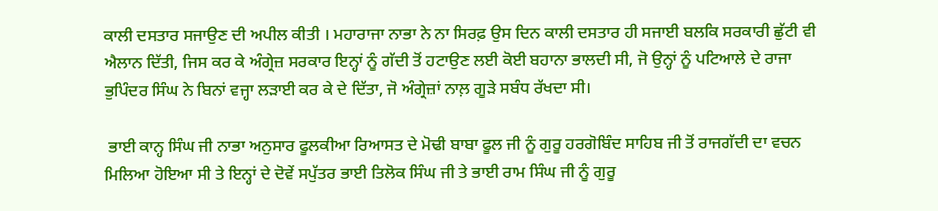ਕਾਲੀ ਦਸਤਾਰ ਸਜਾਉਣ ਦੀ ਅਪੀਲ ਕੀਤੀ । ਮਹਾਰਾਜਾ ਨਾਭਾ ਨੇ ਨਾ ਸਿਰਫ਼ ਉਸ ਦਿਨ ਕਾਲੀ ਦਸਤਾਰ ਹੀ ਸਜਾਈ ਬਲਕਿ ਸਰਕਾਰੀ ਛੁੱਟੀ ਵੀ ਐਲਾਨ ਦਿੱਤੀ, ਜਿਸ ਕਰ ਕੇ ਅੰਗ੍ਰੇਜ਼ ਸਰਕਾਰ ਇਨ੍ਹਾਂ ਨੂੰ ਗੱਦੀ ਤੋਂ ਹਟਾਉਣ ਲਈ ਕੋਈ ਬਹਾਨਾ ਭਾਲਦੀ ਸੀ, ਜੋ ਉਨ੍ਹਾਂ ਨੂੰ ਪਟਿਆਲੇ ਦੇ ਰਾਜਾ ਭੁਪਿੰਦਰ ਸਿੰਘ ਨੇ ਬਿਨਾਂ ਵਜ੍ਹਾ ਲੜਾਈ ਕਰ ਕੇ ਦੇ ਦਿੱਤਾ, ਜੋ ਅੰਗ੍ਰੇਜ਼ਾਂ ਨਾਲ਼ ਗੂੜੇ ਸਬੰਧ ਰੱਖਦਾ ਸੀ।

 ਭਾਈ ਕਾਨ੍ਹ ਸਿੰਘ ਜੀ ਨਾਭਾ ਅਨੁਸਾਰ ਫੂਲਕੀਆ ਰਿਆਸਤ ਦੇ ਮੋਢੀ ਬਾਬਾ ਫੂਲ ਜੀ ਨੂੰ ਗੁਰੂ ਹਰਗੋਬਿੰਦ ਸਾਹਿਬ ਜੀ ਤੋਂ ਰਾਜਗੱਦੀ ਦਾ ਵਚਨ ਮਿਲਿਆ ਹੋਇਆ ਸੀ ਤੇ ਇਨ੍ਹਾਂ ਦੇ ਦੋਵੇਂ ਸਪੁੱਤਰ ਭਾਈ ਤਿਲੋਕ ਸਿੰਘ ਜੀ ਤੇ ਭਾਈ ਰਾਮ ਸਿੰਘ ਜੀ ਨੂੰ ਗੁਰੂ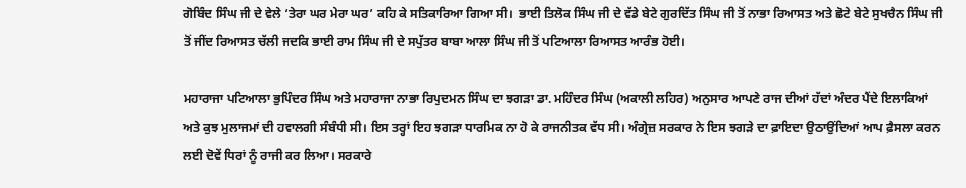ਗੋਬਿੰਦ ਸਿੰਘ ਜੀ ਦੇ ਵੇਲੇ ‘ਤੇਰਾ ਘਰ ਮੇਰਾ ਘਰ’ ਕਹਿ ਕੇ ਸਤਿਕਾਰਿਆ ਗਿਆ ਸੀ।  ਭਾਈ ਤਿਲੋਕ ਸਿੰਘ ਜੀ ਦੇ ਵੱਡੇ ਬੇਟੇ ਗੁਰਦਿੱਤ ਸਿੰਘ ਜੀ ਤੋਂ ਨਾਭਾ ਰਿਆਸਤ ਅਤੇ ਛੋਟੇ ਬੇਟੇ ਸੁਖਚੈਨ ਸਿੰਘ ਜੀ ਤੋਂ ਜੀਂਦ ਰਿਆਸਤ ਚੱਲੀ ਜਦਕਿ ਭਾਈ ਰਾਮ ਸਿੰਘ ਜੀ ਦੇ ਸਪੁੱਤਰ ਬਾਬਾ ਆਲਾ ਸਿੰਘ ਜੀ ਤੋਂ ਪਟਿਆਲਾ ਰਿਆਸਤ ਆਰੰਭ ਹੋਈ।

ਮਹਾਰਾਜਾ ਪਟਿਆਲਾ ਭੁਪਿੰਦਰ ਸਿੰਘ ਅਤੇ ਮਹਾਰਾਜਾ ਨਾਭਾ ਰਿਪੁਦਮਨ ਸਿੰਘ ਦਾ ਝਗੜਾ ਡਾ. ਮਹਿੰਦਰ ਸਿੰਘ (ਅਕਾਲੀ ਲਹਿਰ) ਅਨੁਸਾਰ ਆਪਣੇ ਰਾਜ ਦੀਆਂ ਹੱਦਾਂ ਅੰਦਰ ਪੈਂਦੇ ਇਲਾਕਿਆਂ ਅਤੇ ਕੁਝ ਮੁਲਾਜਮਾਂ ਦੀ ਹਵਾਲਗੀ ਸੰਬੰਧੀ ਸੀ। ਇਸ ਤਰ੍ਹਾਂ ਇਹ ਝਗੜਾ ਧਾਰਮਿਕ ਨਾ ਹੋ ਕੇ ਰਾਜਨੀਤਕ ਵੱਧ ਸੀ। ਅੰਗ੍ਰੇਜ਼ ਸਰਕਾਰ ਨੇ ਇਸ ਝਗੜੇ ਦਾ ਫ਼ਾਇਦਾ ਉਠਾਉਂਦਿਆਂ ਆਪ ਫ਼ੈਸਲਾ ਕਰਨ ਲਈ ਦੋਵੇਂ ਧਿਰਾਂ ਨੂੰ ਰਾਜੀ ਕਰ ਲਿਆ। ਸਰਕਾਰੇ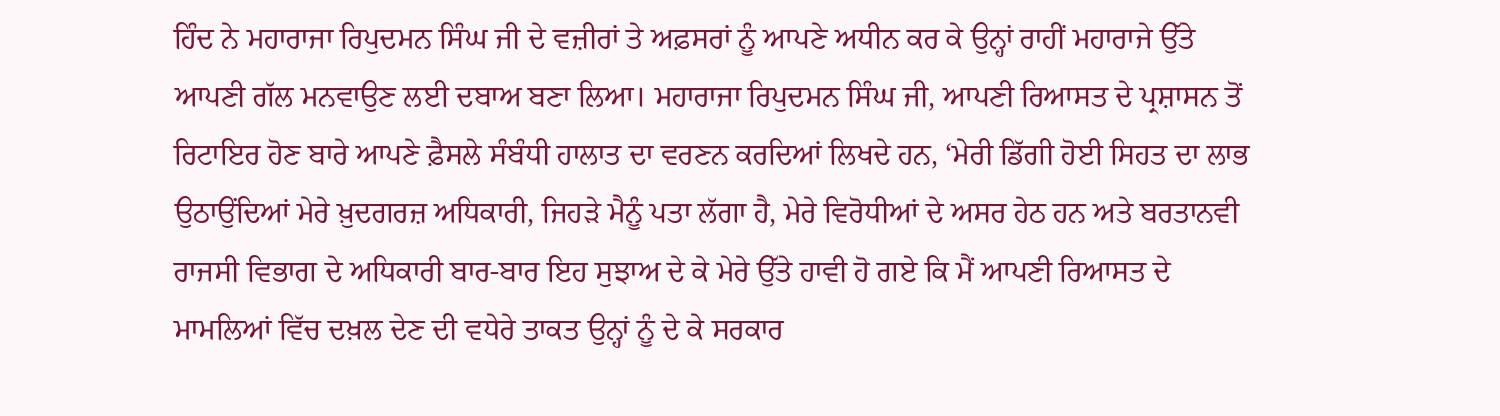ਹਿੰਦ ਨੇ ਮਹਾਰਾਜਾ ਰਿਪੁਦਮਨ ਸਿੰਘ ਜੀ ਦੇ ਵਜ਼ੀਰਾਂ ਤੇ ਅਫ਼ਸਰਾਂ ਨੂੰ ਆਪਣੇ ਅਧੀਨ ਕਰ ਕੇ ਉਨ੍ਹਾਂ ਰਾਹੀਂ ਮਹਾਰਾਜੇ ਉੱਤੇ ਆਪਣੀ ਗੱਲ ਮਨਵਾਉਣ ਲਈ ਦਬਾਅ ਬਣਾ ਲਿਆ। ਮਹਾਰਾਜਾ ਰਿਪੁਦਮਨ ਸਿੰਘ ਜੀ, ਆਪਣੀ ਰਿਆਸਤ ਦੇ ਪ੍ਰਸ਼ਾਸਨ ਤੋਂ ਰਿਟਾਇਰ ਹੋਣ ਬਾਰੇ ਆਪਣੇ ਫ਼ੈਸਲੇ ਸੰਬੰਧੀ ਹਾਲਾਤ ਦਾ ਵਰਣਨ ਕਰਦਿਆਂ ਲਿਖਦੇ ਹਨ, ‘ਮੇਰੀ ਡਿੱਗੀ ਹੋਈ ਸਿਹਤ ਦਾ ਲਾਭ ਉਠਾਉਂਦਿਆਂ ਮੇਰੇ ਖ਼ੁਦਗਰਜ਼ ਅਧਿਕਾਰੀ, ਜਿਹੜੇ ਮੈਨੂੰ ਪਤਾ ਲੱਗਾ ਹੈ, ਮੇਰੇ ਵਿਰੋਧੀਆਂ ਦੇ ਅਸਰ ਹੇਠ ਹਨ ਅਤੇ ਬਰਤਾਨਵੀ ਰਾਜਸੀ ਵਿਭਾਗ ਦੇ ਅਧਿਕਾਰੀ ਬਾਰ-ਬਾਰ ਇਹ ਸੁਝਾਅ ਦੇ ਕੇ ਮੇਰੇ ਉੱਤੇ ਹਾਵੀ ਹੋ ਗਏ ਕਿ ਮੈਂ ਆਪਣੀ ਰਿਆਸਤ ਦੇ ਮਾਮਲਿਆਂ ਵਿੱਚ ਦਖ਼ਲ ਦੇਣ ਦੀ ਵਧੇਰੇ ਤਾਕਤ ਉਨ੍ਹਾਂ ਨੂੰ ਦੇ ਕੇ ਸਰਕਾਰ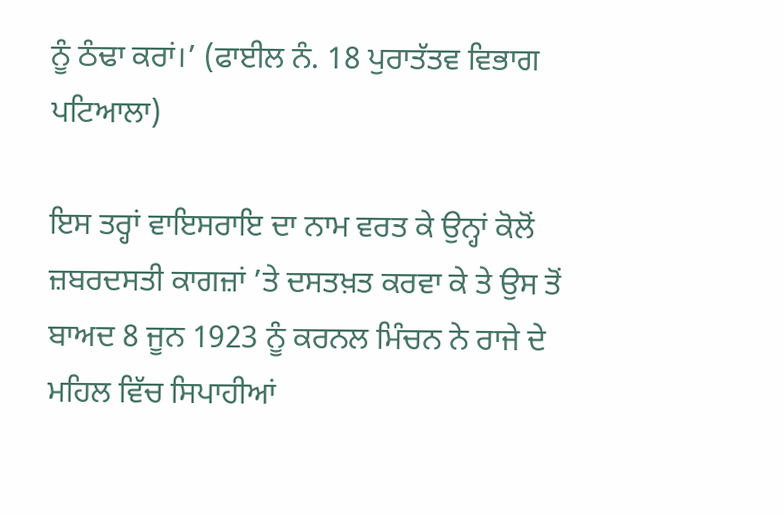ਨੂੰ ਠੰਢਾ ਕਰਾਂ।’ (ਫਾਈਲ ਨੰ. 18 ਪੁਰਾਤੱਤਵ ਵਿਭਾਗ ਪਟਿਆਲਾ)

ਇਸ ਤਰ੍ਹਾਂ ਵਾਇਸਰਾਇ ਦਾ ਨਾਮ ਵਰਤ ਕੇ ਉਨ੍ਹਾਂ ਕੋਲੋਂ ਜ਼ਬਰਦਸਤੀ ਕਾਗਜ਼ਾਂ ’ਤੇ ਦਸਤਖ਼ਤ ਕਰਵਾ ਕੇ ਤੇ ਉਸ ਤੋਂ ਬਾਅਦ 8 ਜੂਨ 1923 ਨੂੰ ਕਰਨਲ ਮਿੰਚਨ ਨੇ ਰਾਜੇ ਦੇ ਮਹਿਲ ਵਿੱਚ ਸਿਪਾਹੀਆਂ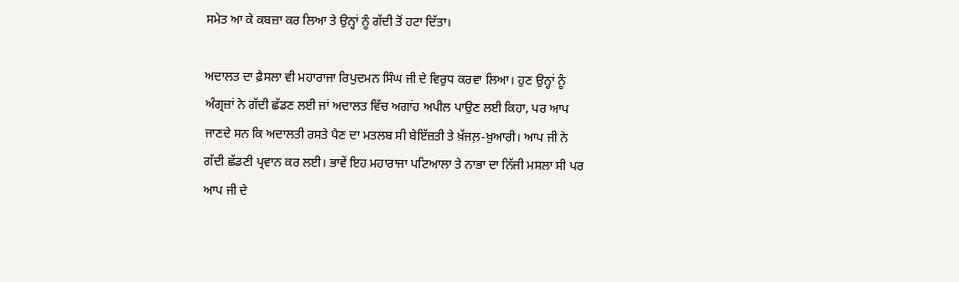ਸਮੇਤ ਆ ਕੇ ਕਬਜ਼ਾ ਕਰ ਲਿਆ ਤੇ ਉਨ੍ਹਾਂ ਨੂੰ ਗੱਦੀ ਤੋਂ ਹਟਾ ਦਿੱਤਾ।

ਅਦਾਲਤ ਦਾ ਫ਼ੈਸਲਾ ਵੀ ਮਹਾਰਾਜਾ ਰਿਪੁਦਮਨ ਸਿੰਘ ਜੀ ਦੇ ਵਿਰੁਧ ਕਰਵਾ ਲਿਆ। ਹੁਣ ਉਨ੍ਹਾਂ ਨੂੰ ਅੰਗ੍ਰਜ਼ਾਂ ਨੇ ਗੱਦੀ ਛੱਡਣ ਲਈ ਜਾਂ ਅਦਾਲਤ ਵਿੱਚ ਅਗਾਂਹ ਅਪੀਲ ਪਾਉਣ ਲਈ ਕਿਹਾ, ਪਰ ਆਪ ਜਾਣਦੇ ਸਨ ਕਿ ਅਦਾਲਤੀ ਰਸਤੇ ਪੈਣ ਦਾ ਮਤਲਬ ਸੀ ਬੇਇੱਜ਼ਤੀ ਤੇ ਖ਼ੱਜਲ਼-ਖ਼ੁਆਰੀ। ਆਪ ਜੀ ਨੇ ਗੱਦੀ ਛੱਡਣੀ ਪ੍ਰਵਾਨ ਕਰ ਲਈ। ਭਾਵੇਂ ਇਹ ਮਹਾਰਾਜਾ ਪਟਿਆਲਾ ਤੇ ਨਾਭਾ ਦਾ ਨਿੱਜੀ ਮਸਲਾ ਸੀ ਪਰ ਆਪ ਜੀ ਦੇ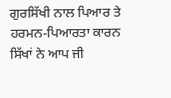ਗੁਰਸਿੱਖੀ ਨਾਲ ਪਿਆਰ ਤੇ ਹਰਮਨ-ਪਿਆਰਤਾ ਕਾਰਨ ਸਿੱਖਾਂ ਨੇ ਆਪ ਜੀ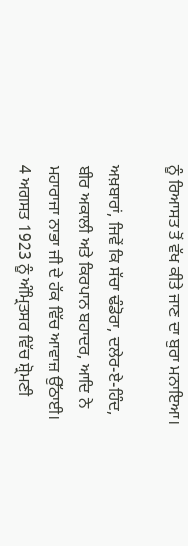ਨੂੰ ਰਿਆਸਤ ਤੋਂ ਵੱਖ ਕੀਤੇ ਜਾਣ ਦਾ ਬੁਰਾ ਮਨਾਇਆ।

ਅਖ਼ਬਾਰਾਂ, ਜਿਵੇਂ ਕਿ ਸੱਚਾ ਢੰਡੋਰਾ, ਦਲੇਰ-ਏ-ਹਿੰਦ, ਬੀਰ ਅਕਾਲੀ ਅਤੇ ਕਿਰਪਾਨ ਬਹਾਦਰ, ਆਦਿ ਨੇ ਮਹਾਰਾਜਾ ਨਾਭਾ ਜੀ ਦੇ ਹੱਕ ਵਿੱਚ ਆਵਾਜ਼ ਉੱਠਾਈ।  4 ਅਗਸਤ 1923 ਨੂੰ ਅੰਮ੍ਰਿਤਸਰ ਵਿੱਚ ਸ਼੍ਰੋਮਣੀ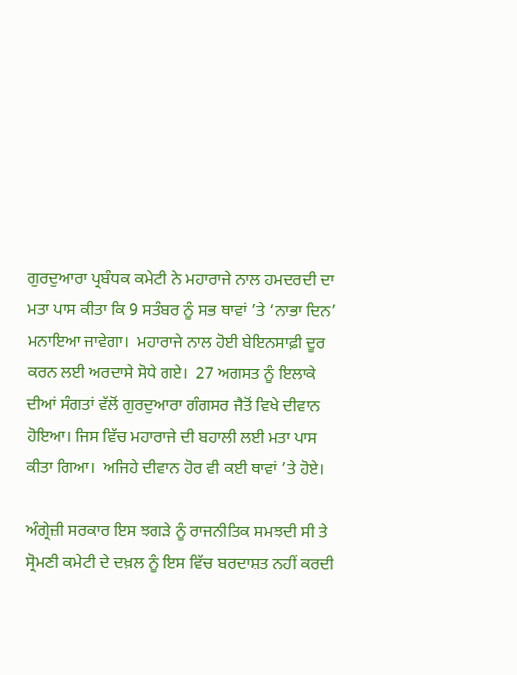ਗੁਰਦੁਆਰਾ ਪ੍ਰਬੰਧਕ ਕਮੇਟੀ ਨੇ ਮਹਾਰਾਜੇ ਨਾਲ ਹਮਦਰਦੀ ਦਾ ਮਤਾ ਪਾਸ ਕੀਤਾ ਕਿ 9 ਸਤੰਬਰ ਨੂੰ ਸਭ ਥਾਵਾਂ ’ਤੇ ‘ਨਾਭਾ ਦਿਨ’ ਮਨਾਇਆ ਜਾਵੇਗਾ।  ਮਹਾਰਾਜੇ ਨਾਲ ਹੋਈ ਬੇਇਨਸਾਫ਼ੀ ਦੂਰ ਕਰਨ ਲਈ ਅਰਦਾਸੇ ਸੋਧੇ ਗਏ।  27 ਅਗਸਤ ਨੂੰ ਇਲਾਕੇ ਦੀਆਂ ਸੰਗਤਾਂ ਵੱਲੋਂ ਗੁਰਦੁਆਰਾ ਗੰਗਸਰ ਜੈਤੋਂ ਵਿਖੇ ਦੀਵਾਨ ਹੋਇਆ। ਜਿਸ ਵਿੱਚ ਮਹਾਰਾਜੇ ਦੀ ਬਹਾਲੀ ਲਈ ਮਤਾ ਪਾਸ ਕੀਤਾ ਗਿਆ।  ਅਜਿਹੇ ਦੀਵਾਨ ਹੋਰ ਵੀ ਕਈ ਥਾਵਾਂ ’ਤੇ ਹੋਏ।

ਅੰਗ੍ਰੇਜ਼ੀ ਸਰਕਾਰ ਇਸ ਝਗੜੇ ਨੂੰ ਰਾਜਨੀਤਿਕ ਸਮਝਦੀ ਸੀ ਤੇ ਸ੍ਰੋਮਣੀ ਕਮੇਟੀ ਦੇ ਦਖ਼ਲ ਨੂੰ ਇਸ ਵਿੱਚ ਬਰਦਾਸ਼ਤ ਨਹੀਂ ਕਰਦੀ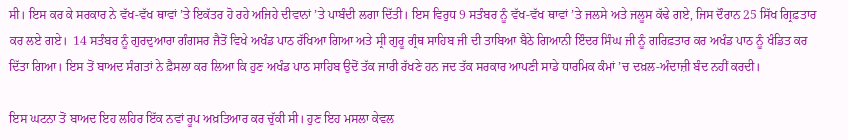ਸੀ। ਇਸ ਕਰ ਕੇ ਸਰਕਾਰ ਨੇ ਵੱਖ-ਵੱਖ ਥਾਵਾਂ ’ਤੇ ਇਕੱਤਰ ਹੋ ਰਹੇ ਅਜਿਹੇ ਦੀਵਾਨਾਂ ’ਤੇ ਪਾਬੰਦੀ ਲਗਾ ਦਿੱਤੀ। ਇਸ ਵਿਰੁਧ 9 ਸਤੰਬਰ ਨੂੰ ਵੱਖ-ਵੱਖ ਥਾਵਾਂ ’ਤੇ ਜਲਸੇ ਅਤੇ ਜਲੂਸ ਕੱਢੇ ਗਏ, ਜਿਸ ਦੌਰਾਨ 25 ਸਿੱਖ ਗ੍ਰਿਫ਼ਤਾਰ ਕਰ ਲਏ ਗਏ।  14 ਸਤੰਬਰ ਨੂੰ ਗੁਰਦੁਆਰਾ ਗੰਗਸਰ ਜੈਤੋਂ ਵਿਖੇ ਅਖੰਡ ਪਾਠ ਰੱਖਿਆ ਗਿਆ ਅਤੇ ਸ੍ਰੀ ਗੁਰੂ ਗ੍ਰੰਥ ਸਾਹਿਬ ਜੀ ਦੀ ਤਾਬਿਆ ਬੈਠੇ ਗਿਆਨੀ ਇੰਦਰ ਸਿੰਘ ਜੀ ਨੂੰ ਗਰਿਫ਼ਤਾਰ ਕਰ ਅਖੰਡ ਪਾਠ ਨੂੰ ਖੰਡਿਤ ਕਰ ਦਿੱਤਾ ਗਿਆ। ਇਸ ਤੋਂ ਬਾਅਦ ਸੰਗਤਾਂ ਨੇ ਫ਼ੈਸਲਾ ਕਰ ਲਿਆ ਕਿ ਹੁਣ ਅਖੰਡ ਪਾਠ ਸਾਹਿਬ ਉਦੋਂ ਤੱਕ ਜਾਰੀ ਰੱਖਣੇ ਹਨ ਜਦ ਤੱਕ ਸਰਕਾਰ ਆਪਣੀ ਸਾਡੇ ਧਾਰਮਿਕ ਕੰਮਾਂ ’ਚ ਦਖ਼ਲ-ਅੰਦਾਜ਼ੀ ਬੰਦ ਨਹੀਂ ਕਰਦੀ।

ਇਸ ਘਟਨਾ ਤੋਂ ਬਾਅਦ ਇਹ ਲਹਿਰ ਇੱਕ ਨਵਾਂ ਰੂਪ ਅਖ਼ਤਿਆਰ ਕਰ ਚੁੱਕੀ ਸੀ। ਹੁਣ ਇਹ ਮਸਲਾ ਕੇਵਲ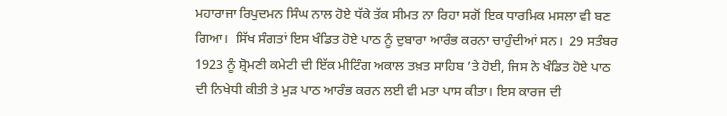ਮਹਾਰਾਜਾ ਰਿਪੁਦਮਨ ਸਿੰਘ ਨਾਲ ਹੋਏ ਧੱਕੇ ਤੱਕ ਸੀਮਤ ਨਾ ਰਿਹਾ ਸਗੋਂ ਇਕ ਧਾਰਮਿਕ ਮਸਲਾ ਵੀ ਬਣ ਗਿਆ।  ਸਿੱਖ ਸੰਗਤਾਂ ਇਸ ਖੰਡਿਤ ਹੋਏ ਪਾਠ ਨੂੰ ਦੁਬਾਰਾ ਆਰੰਭ ਕਰਨਾ ਚਾਹੁੰਦੀਆਂ ਸਨ।  29 ਸਤੰਬਰ 1923 ਨੂੰ ਸ਼੍ਰੋਮਣੀ ਕਮੇਟੀ ਦੀ ਇੱਕ ਮੀਟਿੰਗ ਅਕਾਲ ਤਖ਼ਤ ਸਾਹਿਬ ’ਤੇ ਹੋਈ, ਜਿਸ ਨੇ ਖੰਡਿਤ ਹੋਏ ਪਾਠ ਦੀ ਨਿਖੇਧੀ ਕੀਤੀ ਤੇ ਮੁੜ ਪਾਠ ਆਰੰਭ ਕਰਨ ਲਈ ਵੀ ਮਤਾ ਪਾਸ ਕੀਤਾ। ਇਸ ਕਾਰਜ ਦੀ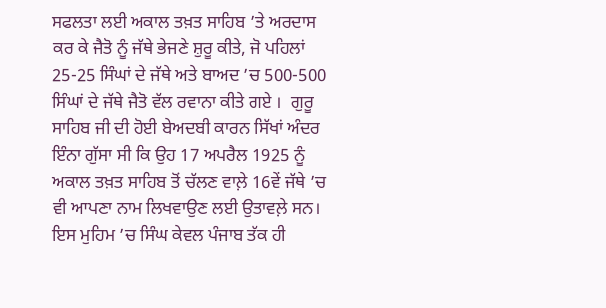ਸਫਲਤਾ ਲਈ ਅਕਾਲ ਤਖ਼ਤ ਸਾਹਿਬ ’ਤੇ ਅਰਦਾਸ ਕਰ ਕੇ ਜੈਤੋ ਨੂੰ ਜੱਥੇ ਭੇਜਣੇ ਸ਼ੁਰੂ ਕੀਤੇ, ਜੋ ਪਹਿਲਾਂ 25-25 ਸਿੰਘਾਂ ਦੇ ਜੱਥੇ ਅਤੇ ਬਾਅਦ ’ਚ 500-500 ਸਿੰਘਾਂ ਦੇ ਜੱਥੇ ਜੈਤੋ ਵੱਲ ਰਵਾਨਾ ਕੀਤੇ ਗਏ ।  ਗੁਰੂ ਸਾਹਿਬ ਜੀ ਦੀ ਹੋਈ ਬੇਅਦਬੀ ਕਾਰਨ ਸਿੱਖਾਂ ਅੰਦਰ ਇੰਨਾ ਗੁੱਸਾ ਸੀ ਕਿ ਉਹ 17 ਅਪਰੈਲ 1925 ਨੂੰ ਅਕਾਲ ਤਖ਼ਤ ਸਾਹਿਬ ਤੋਂ ਚੱਲਣ ਵਾਲ਼ੇ 16ਵੇਂ ਜੱਥੇ ’ਚ ਵੀ ਆਪਣਾ ਨਾਮ ਲਿਖਵਾਉਣ ਲਈ ਉਤਾਵਲ਼ੇ ਸਨ।  ਇਸ ਮੁਹਿਮ ’ਚ ਸਿੰਘ ਕੇਵਲ ਪੰਜਾਬ ਤੱਕ ਹੀ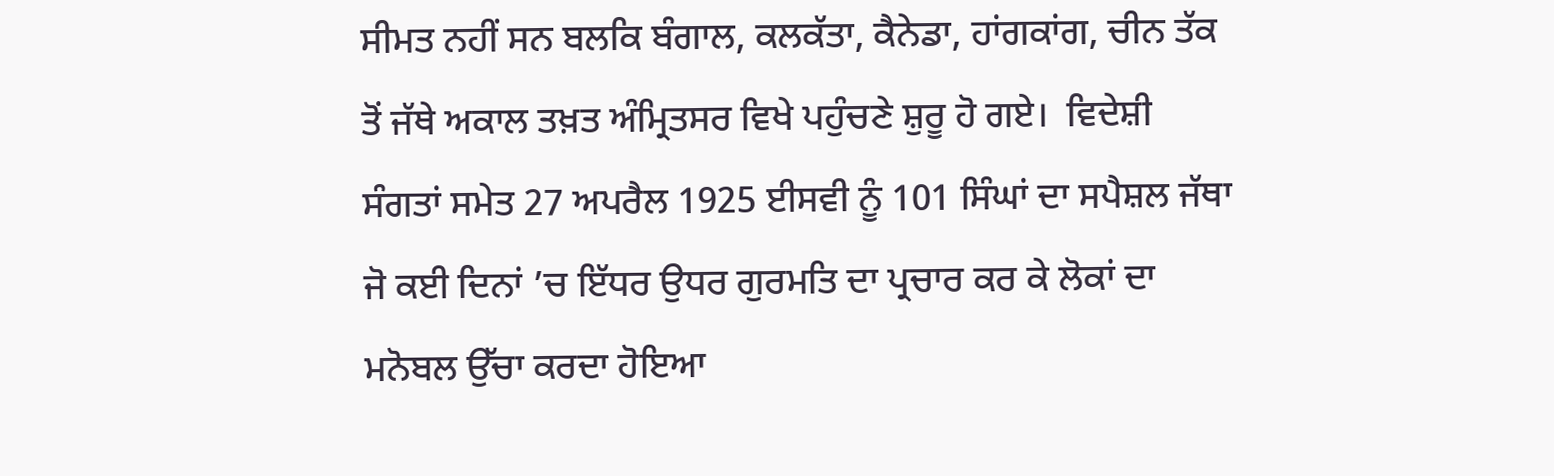ਸੀਮਤ ਨਹੀਂ ਸਨ ਬਲਕਿ ਬੰਗਾਲ, ਕਲਕੱਤਾ, ਕੈਨੇਡਾ, ਹਾਂਗਕਾਂਗ, ਚੀਨ ਤੱਕ ਤੋਂ ਜੱਥੇ ਅਕਾਲ ਤਖ਼ਤ ਅੰਮ੍ਰਿਤਸਰ ਵਿਖੇ ਪਹੁੰਚਣੇ ਸ਼ੁਰੂ ਹੋ ਗਏ।  ਵਿਦੇਸ਼ੀ ਸੰਗਤਾਂ ਸਮੇਤ 27 ਅਪਰੈਲ 1925 ਈਸਵੀ ਨੂੰ 101 ਸਿੰਘਾਂ ਦਾ ਸਪੈਸ਼ਲ ਜੱਥਾ ਜੋ ਕਈ ਦਿਨਾਂ ’ਚ ਇੱਧਰ ਉਧਰ ਗੁਰਮਤਿ ਦਾ ਪ੍ਰਚਾਰ ਕਰ ਕੇ ਲੋਕਾਂ ਦਾ ਮਨੋਬਲ ਉੱਚਾ ਕਰਦਾ ਹੋਇਆ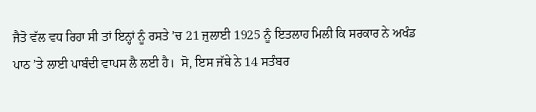ਜੈਤੋ ਵੱਲ ਵਧ ਰਿਹਾ ਸੀ ਤਾਂ ਇਨ੍ਹਾਂ ਨੂੰ ਰਸਤੇ ’ਚ 21 ਜੁਲਾਈ 1925 ਨੂੰ ਇਤਲਾਹ ਮਿਲੀ ਕਿ ਸਰਕਾਰ ਨੇ ਅਖੰਡ ਪਾਠ ’ਤੇ ਲਾਈ ਪਾਬੰਦੀ ਵਾਪਸ ਲੈ ਲਈ ਹੈ।  ਸੋ, ਇਸ ਜੱਥੇ ਨੇ 14 ਸਤੰਬਰ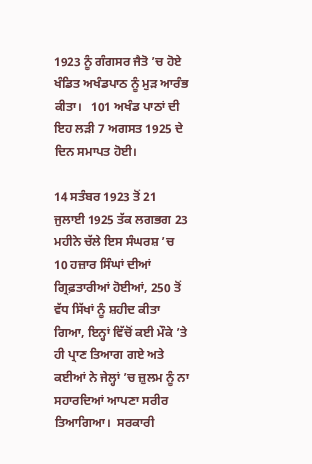1923 ਨੂੰ ਗੰਗਸਰ ਜੈਤੋ ’ਚ ਹੋਏ ਖੰਡਿਤ ਅਖੰਡਪਾਠ ਨੂੰ ਮੁੜ ਆਰੰਭ ਕੀਤਾ।   101 ਅਖੰਡ ਪਾਠਾਂ ਦੀ ਇਹ ਲੜੀ 7 ਅਗਸਤ 1925 ਦੇ ਦਿਨ ਸਮਾਪਤ ਹੋਈ।

14 ਸਤੰਬਰ 1923 ਤੋਂ 21 ਜੁਲਾਈ 1925 ਤੱਕ ਲਗਭਗ 23 ਮਹੀਨੇ ਚੱਲੇ ਇਸ ਸੰਘਰਸ਼ ’ਚ 10 ਹਜ਼ਾਰ ਸਿੰਘਾਂ ਦੀਆਂ ਗ੍ਰਿਫ਼ਤਾਰੀਆਂ ਹੋਈਆਂ, 250 ਤੋਂ ਵੱਧ ਸਿੱਖਾਂ ਨੂੰ ਸ਼ਹੀਦ ਕੀਤਾ ਗਿਆ, ਇਨ੍ਹਾਂ ਵਿੱਚੋਂ ਕਈ ਮੌਕੇ ’ਤੇ ਹੀ ਪ੍ਰਾਣ ਤਿਆਗ ਗਏ ਅਤੇ ਕਈਆਂ ਨੇ ਜੇਲ੍ਹਾਂ ’ਚ ਜ਼ੁਲਮ ਨੂੰ ਨਾ ਸਹਾਰਦਿਆਂ ਆਪਣਾ ਸਰੀਰ ਤਿਆਗਿਆ।  ਸਰਕਾਰੀ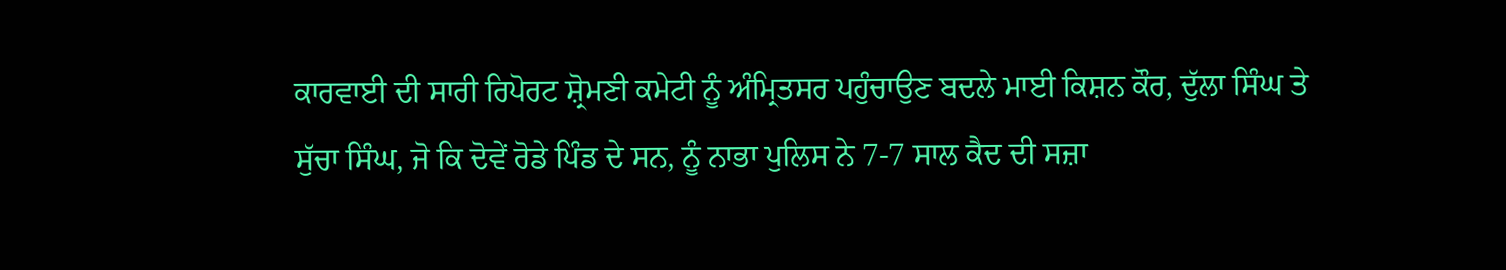ਕਾਰਵਾਈ ਦੀ ਸਾਰੀ ਰਿਪੋਰਟ ਸ਼੍ਰੋਮਣੀ ਕਮੇਟੀ ਨੂੰ ਅੰਮ੍ਰਿਤਸਰ ਪਹੁੰਚਾਉਣ ਬਦਲੇ ਮਾਈ ਕਿਸ਼ਨ ਕੌਰ, ਦੁੱਲਾ ਸਿੰਘ ਤੇ ਸੁੱਚਾ ਸਿੰਘ, ਜੋ ਕਿ ਦੋਵੇਂ ਰੋਡੇ ਪਿੰਡ ਦੇ ਸਨ, ਨੂੰ ਨਾਭਾ ਪੁਲਿਸ ਨੇ 7-7 ਸਾਲ ਕੈਦ ਦੀ ਸਜ਼ਾ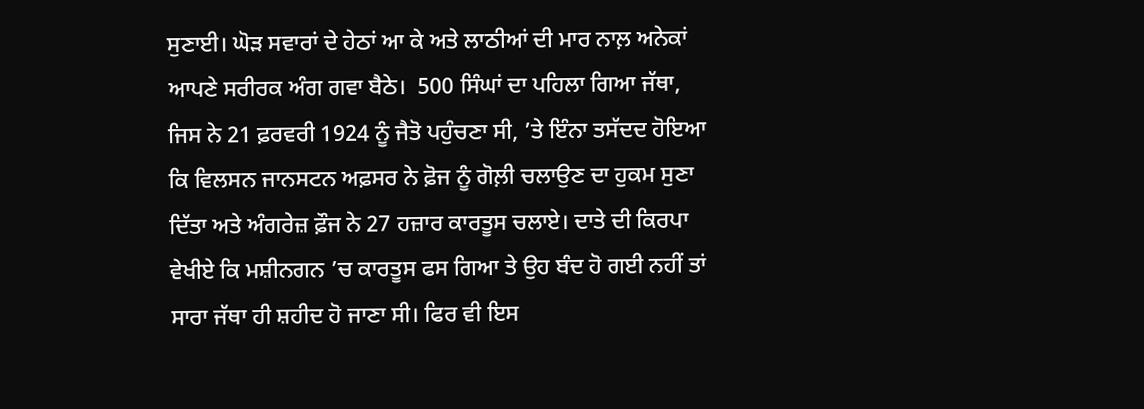ਸੁਣਾਈ। ਘੋੜ ਸਵਾਰਾਂ ਦੇ ਹੇਠਾਂ ਆ ਕੇ ਅਤੇ ਲਾਠੀਆਂ ਦੀ ਮਾਰ ਨਾਲ਼ ਅਨੇਕਾਂ ਆਪਣੇ ਸਰੀਰਕ ਅੰਗ ਗਵਾ ਬੈਠੇ।  500 ਸਿੰਘਾਂ ਦਾ ਪਹਿਲਾ ਗਿਆ ਜੱਥਾ, ਜਿਸ ਨੇ 21 ਫ਼ਰਵਰੀ 1924 ਨੂੰ ਜੈਤੋ ਪਹੁੰਚਣਾ ਸੀ, ’ਤੇ ਇੰਨਾ ਤਸੱਦਦ ਹੋਇਆ ਕਿ ਵਿਲਸਨ ਜਾਨਸਟਨ ਅਫ਼ਸਰ ਨੇ ਫ਼ੋਜ ਨੂੰ ਗੋਲ਼ੀ ਚਲਾਉਣ ਦਾ ਹੁਕਮ ਸੁਣਾ ਦਿੱਤਾ ਅਤੇ ਅੰਗਰੇਜ਼ ਫ਼ੌਜ ਨੇ 27 ਹਜ਼ਾਰ ਕਾਰਤੂਸ ਚਲਾਏ। ਦਾਤੇ ਦੀ ਕਿਰਪਾ ਵੇਖੀਏ ਕਿ ਮਸ਼ੀਨਗਨ ’ਚ ਕਾਰਤੂਸ ਫਸ ਗਿਆ ਤੇ ਉਹ ਬੰਦ ਹੋ ਗਈ ਨਹੀਂ ਤਾਂ ਸਾਰਾ ਜੱਥਾ ਹੀ ਸ਼ਹੀਦ ਹੋ ਜਾਣਾ ਸੀ। ਫਿਰ ਵੀ ਇਸ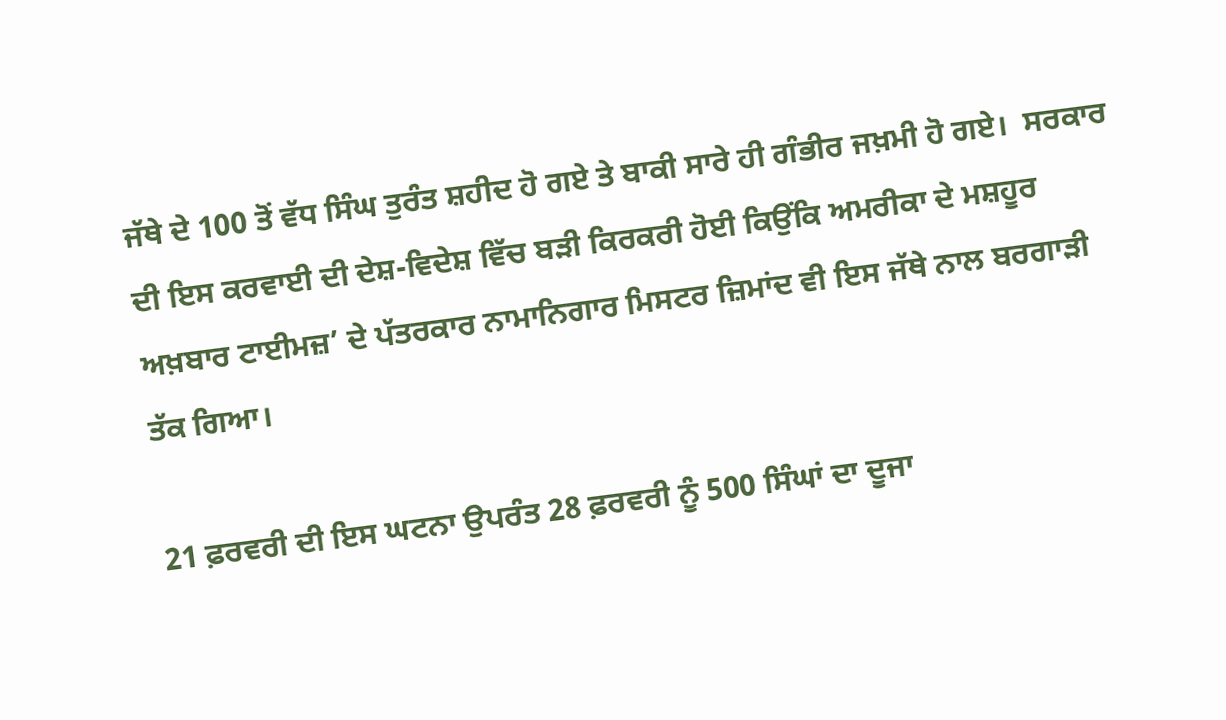ਜੱਥੇ ਦੇ 100 ਤੋਂ ਵੱਧ ਸਿੰਘ ਤੁਰੰਤ ਸ਼ਹੀਦ ਹੋ ਗਏ ਤੇ ਬਾਕੀ ਸਾਰੇ ਹੀ ਗੰਭੀਰ ਜਖ਼ਮੀ ਹੋ ਗਏ।  ਸਰਕਾਰ ਦੀ ਇਸ ਕਰਵਾਈ ਦੀ ਦੇਸ਼-ਵਿਦੇਸ਼ ਵਿੱਚ ਬੜੀ ਕਿਰਕਰੀ ਹੋਈ ਕਿਉਂਕਿ ਅਮਰੀਕਾ ਦੇ ਮਸ਼ਹੂਰ ਅਖ਼ਬਾਰ ਟਾਈਮਜ਼’ ਦੇ ਪੱਤਰਕਾਰ ਨਾਮਾਨਿਗਾਰ ਮਿਸਟਰ ਜ਼ਿਮਾਂਦ ਵੀ ਇਸ ਜੱਥੇ ਨਾਲ ਬਰਗਾੜੀ ਤੱਕ ਗਿਆ।

21 ਫ਼ਰਵਰੀ ਦੀ ਇਸ ਘਟਨਾ ਉਪਰੰਤ 28 ਫ਼ਰਵਰੀ ਨੂੰ 500 ਸਿੰਘਾਂ ਦਾ ਦੂਜਾ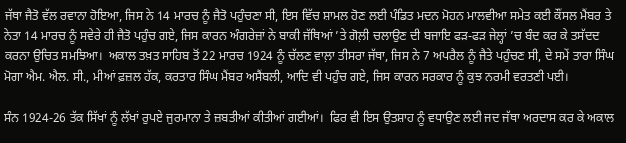ਜੱਥਾ ਜੈਤੋ ਵੱਲ ਰਵਾਨਾ ਹੋਇਆ, ਜਿਸ ਨੇ 14 ਮਾਰਚ ਨੂੰ ਜੈਤੋ ਪਹੁੰਚਣਾ ਸੀ, ਇਸ ਵਿੱਚ ਸ਼ਾਮਲ ਹੋਣ ਲਈ ਪੰਡਿਤ ਮਦਨ ਮੋਹਨ ਮਾਲਵੀਆ ਸਮੇਤ ਕਈ ਕੌਂਸਲ ਮੈਂਬਰ ਤੇ ਨੇਤਾ 14 ਮਾਰਚ ਨੂੰ ਸਵੇਰੇ ਹੀ ਜੈਤੋ ਪਹੁੰਚ ਗਏ, ਜਿਸ ਕਾਰਨ ਅੰਗਰੇਜ਼ਾਂ ਨੇ ਬਾਕੀ ਜੱਥਿਆਂ ’ਤੇ ਗੋਲ਼ੀ ਚਲਾਉਣ ਦੀ ਬਜਾਇ ਫੜ-ਫੜ ਜੇਲ੍ਹਾਂ ’ਚ ਬੰਦ ਕਰ ਕੇ ਤਸੱਦਦ ਕਰਨਾ ਉਚਿਤ ਸਮਝਿਆ।  ਅਕਾਲ ਤਖ਼ਤ ਸਾਹਿਬ ਤੋਂ 22 ਮਾਰਚ 1924 ਨੂੰ ਚੱਲਣ ਵਾਲ਼ਾ ਤੀਸਰਾ ਜੱਥਾ, ਜਿਸ ਨੇ 7 ਅਪਰੈਲ ਨੂੰ ਜੈਤੇ ਪਹੁੰਚਣ ਸੀ, ਦੇ ਸਮੇਂ ਤਾਰਾ ਸਿੰਘ ਮੋਗਾ ਐਮ. ਐਲ. ਸੀ., ਮੀਆਂ ਫ਼ਜ਼ਲ ਹੱਕ, ਕਰਤਾਰ ਸਿੰਘ ਮੈਂਬਰ ਅਸੈਂਬਲੀ, ਆਦਿ ਵੀ ਪਹੁੰਚ ਗਏ, ਜਿਸ ਕਾਰਨ ਸਰਕਾਰ ਨੂੰ ਕੁਝ ਨਰਮੀ ਵਰਤਣੀ ਪਈ।

ਸੰਨ 1924-26 ਤੱਕ ਸਿੱਖਾਂ ਨੂੰ ਲੱਖਾਂ ਰੁਪਏ ਜੁਰਮਾਨਾ ਤੇ ਜ਼ਬਤੀਆਂ ਕੀਤੀਆਂ ਗਈਆਂ।  ਫਿਰ ਵੀ ਇਸ ਉਤਸ਼ਾਹ ਨੂੰ ਵਧਾਉਣ ਲਈ ਜਦ ਜੱਥਾ ਅਰਦਾਸ ਕਰ ਕੇ ਅਕਾਲ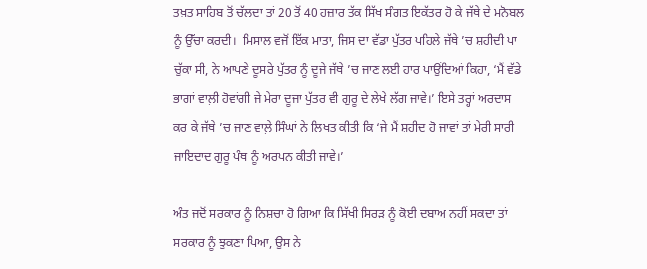ਤਖ਼ਤ ਸਾਹਿਬ ਤੋਂ ਚੱਲਦਾ ਤਾਂ 20 ਤੋਂ 40 ਹਜ਼ਾਰ ਤੱਕ ਸਿੱਖ ਸੰਗਤ ਇਕੱਤਰ ਹੋ ਕੇ ਜੱਥੇ ਦੇ ਮਨੋਬਲ ਨੂੰ ਉੱਚਾ ਕਰਦੀ।  ਮਿਸਾਲ ਵਜੋਂ ਇੱਕ ਮਾਤਾ, ਜਿਸ ਦਾ ਵੱਡਾ ਪੁੱਤਰ ਪਹਿਲੇ ਜੱਥੇ ’ਚ ਸ਼ਹੀਦੀ ਪਾ ਚੁੱਕਾ ਸੀ, ਨੇ ਆਪਣੇ ਦੂਸਰੇ ਪੁੱਤਰ ਨੂੰ ਦੂਜੇ ਜੱਥੇ ’ਚ ਜਾਣ ਲਈ ਹਾਰ ਪਾਉਂਦਿਆਂ ਕਿਹਾ, ‘ਮੈਂ ਵੱਡੇ ਭਾਗਾਂ ਵਾਲ਼ੀ ਹੋਵਾਂਗੀ ਜੇ ਮੇਰਾ ਦੂਜਾ ਪੁੱਤਰ ਵੀ ਗੁਰੂ ਦੇ ਲੇਖੇ ਲੱਗ ਜਾਵੇ।’ ਇਸੇ ਤਰ੍ਹਾਂ ਅਰਦਾਸ ਕਰ ਕੇ ਜੱਥੇ ’ਚ ਜਾਣ ਵਾਲ਼ੇ ਸਿੰਘਾਂ ਨੇ ਲਿਖਤ ਕੀਤੀ ਕਿ ‘ਜੇ ਮੈਂ ਸ਼ਹੀਦ ਹੋ ਜਾਵਾਂ ਤਾਂ ਮੇਰੀ ਸਾਰੀ ਜਾਇਦਾਦ ਗੁਰੂ ਪੰਥ ਨੂੰ ਅਰਪਨ ਕੀਤੀ ਜਾਵੇ।’

ਅੰਤ ਜਦੋਂ ਸਰਕਾਰ ਨੂੰ ਨਿਸ਼ਚਾ ਹੋ ਗਿਆ ਕਿ ਸਿੱਖੀ ਸਿਰੜ ਨੂੰ ਕੋਈ ਦਬਾਅ ਨਹੀਂ ਸਕਦਾ ਤਾਂ ਸਰਕਾਰ ਨੂੰ ਝੁਕਣਾ ਪਿਆ, ਉਸ ਨੇ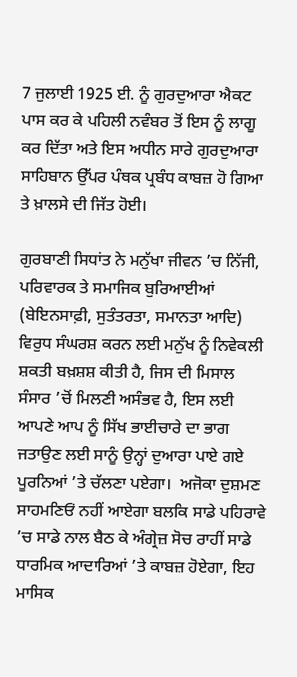7 ਜੁਲਾਈ 1925 ਈ. ਨੂੰ ਗੁਰਦੁਆਰਾ ਐਕਟ ਪਾਸ ਕਰ ਕੇ ਪਹਿਲੀ ਨਵੰਬਰ ਤੋਂ ਇਸ ਨੂੰ ਲਾਗੂ ਕਰ ਦਿੱਤਾ ਅਤੇ ਇਸ ਅਧੀਨ ਸਾਰੇ ਗੁਰਦੁਆਰਾ ਸਾਹਿਬਾਨ ਉੱਪਰ ਪੰਥਕ ਪ੍ਰਬੰਧ ਕਾਬਜ਼ ਹੋ ਗਿਆ ਤੇ ਖ਼ਾਲਸੇ ਦੀ ਜਿੱਤ ਹੋਈ।

ਗੁਰਬਾਣੀ ਸਿਧਾਂਤ ਨੇ ਮਨੁੱਖਾ ਜੀਵਨ ’ਚ ਨਿੱਜੀ, ਪਰਿਵਾਰਕ ਤੇ ਸਮਾਜਿਕ ਬੁਰਿਆਈਆਂ (ਬੇਇਨਸਾਫ਼ੀ, ਸੁਤੰਤਰਤਾ, ਸਮਾਨਤਾ ਆਦਿ) ਵਿਰੁਧ ਸੰਘਰਸ਼ ਕਰਨ ਲਈ ਮਨੁੱਖ ਨੂੰ ਨਿਵੇਕਲੀ ਸ਼ਕਤੀ ਬਖ਼ਸ਼ਸ਼ ਕੀਤੀ ਹੈ, ਜਿਸ ਦੀ ਮਿਸਾਲ ਸੰਸਾਰ ’ਚੋਂ ਮਿਲਣੀ ਅਸੰਭਵ ਹੈ, ਇਸ ਲਈ ਆਪਣੇ ਆਪ ਨੂੰ ਸਿੱਖ ਭਾਈਚਾਰੇ ਦਾ ਭਾਗ ਜਤਾਉਣ ਲਈ ਸਾਨੂੰ ਉਨ੍ਹਾਂ ਦੁਆਰਾ ਪਾਏ ਗਏ ਪੂਰਨਿਆਂ ’ਤੇ ਚੱਲਣਾ ਪਏਗਾ।  ਅਜੋਕਾ ਦੁਸ਼ਮਣ ਸਾਹਮਣਿਓਂ ਨਹੀਂ ਆਏਗਾ ਬਲਕਿ ਸਾਡੇ ਪਹਿਰਾਵੇ ’ਚ ਸਾਡੇ ਨਾਲ ਬੈਠ ਕੇ ਅੰਗ੍ਰੇਜ਼ ਸੋਚ ਰਾਹੀਂ ਸਾਡੇ ਧਾਰਮਿਕ ਆਦਾਰਿਆਂ ’ਤੇ ਕਾਬਜ਼ ਹੋਏਗਾ, ਇਹ ਮਾਸਿਕ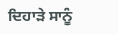ਦਿਹਾੜੇ ਸਾਨੂੰ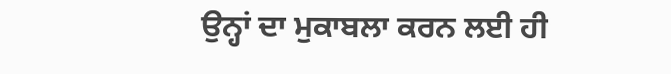ਉਨ੍ਹਾਂ ਦਾ ਮੁਕਾਬਲਾ ਕਰਨ ਲਈ ਹੀ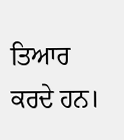ਤਿਆਰ ਕਰਦੇ ਹਨ।